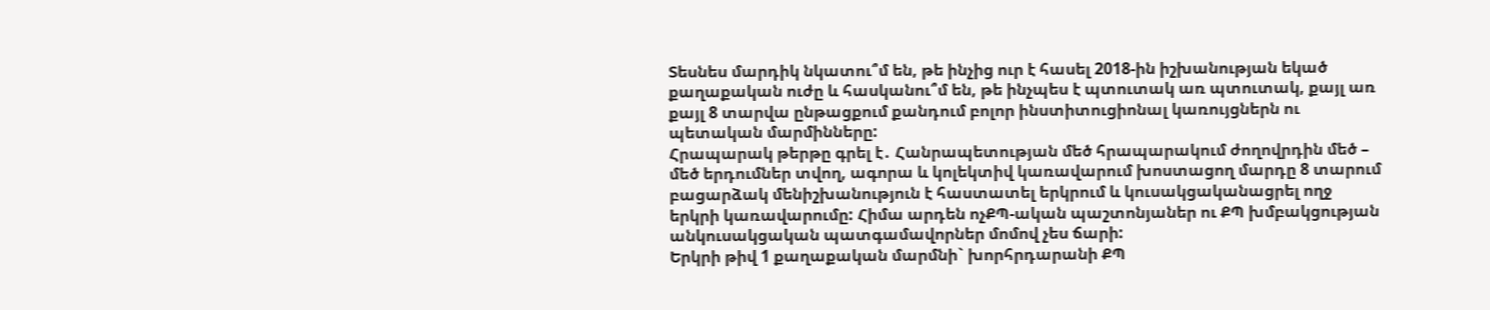Տեսնես մարդիկ նկատու՞մ են, թե ինչից ուր է հասել 2018-ին իշխանության եկած քաղաքական ուժը և հասկանու՞մ են, թե ինչպես է պտուտակ առ պտուտակ, քայլ առ քայլ 8 տարվա ընթացքում քանդում բոլոր ինստիտուցիոնալ կառույցներն ու պետական մարմինները:
Հրապարակ թերթը գրել է․ Հանրապետության մեծ հրապարակում ժողովրդին մեծ – մեծ երդումներ տվող, ագորա և կոլեկտիվ կառավարում խոստացող մարդը 8 տարում բացարձակ մենիշխանություն է հաստատել երկրում և կուսակցականացրել ողջ երկրի կառավարումը: Հիմա արդեն ոչՔՊ-ական պաշտոնյաներ ու ՔՊ խմբակցության անկուսակցական պատգամավորներ մոմով չես ճարի:
Երկրի թիվ 1 քաղաքական մարմնի` խորհրդարանի ՔՊ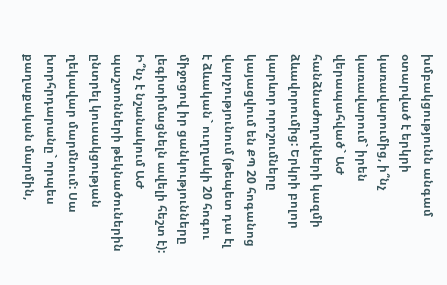խմբակցությունն անգամ օտարված է երկրի կառավարումից, ի՞նչ կառավարում` իրեն վերապահված` ԱԺ հանձնաժողովների կազմի ձևավորումից: Երկրի բոլոր կարևոր որոշումները կայացվում են ՔՊ 20 հոգանոց վարչությունում (թեպետ դա էլ է ձևական` ուղղակի 20 հոգու միջոցով իր ցանկությունները լեգիտիմացնելն ավելի հեշտ է):
Ի՞նչ է նշանակում ԱԺ պաշտոնների թեկնածուներին ընտրել կուսակցության ղեկավար մարմնում: Սա խորհրդարանը` որպես քաղաքական մարմին,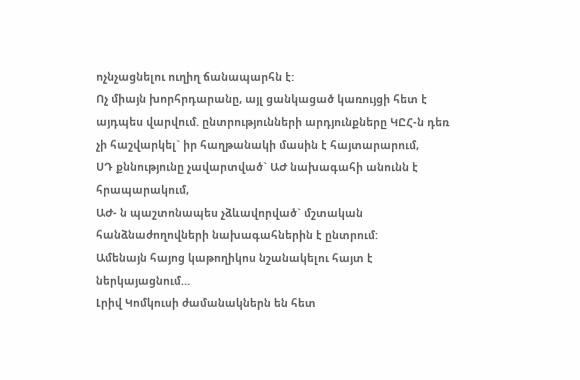ոչնչացնելու ուղիղ ճանապարհն է:
Ոչ միայն խորհրդարանը, այլ ցանկացած կառույցի հետ է այդպես վարվում. ընտրությունների արդյունքները ԿԸՀ-ն դեռ չի հաշվարկել` իր հաղթանակի մասին է հայտարարում,
ՍԴ քննությունը չավարտված` ԱԺ նախագահի անունն է հրապարակում,
ԱԺ- ն պաշտոնապես չձևավորված` մշտական հանձնաժողովների նախագահներին է ընտրում:
Ամենայն հայոց կաթողիկոս նշանակելու հայտ է ներկայացնում…
Լրիվ Կոմկուսի ժամանակներն են հետ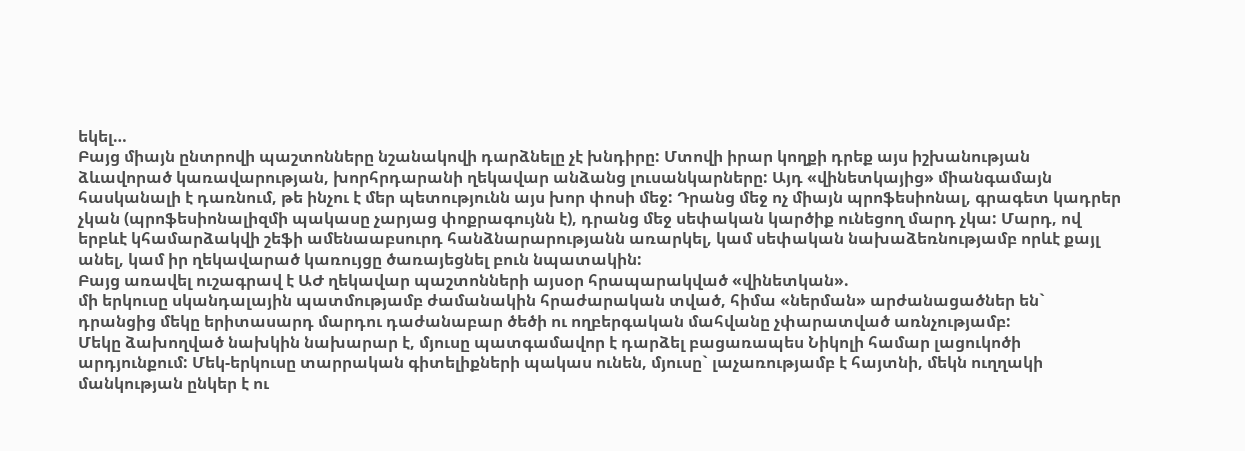եկել…
Բայց միայն ընտրովի պաշտոնները նշանակովի դարձնելը չէ խնդիրը: Մտովի իրար կողքի դրեք այս իշխանության ձևավորած կառավարության, խորհրդարանի ղեկավար անձանց լուսանկարները: Այդ «վինետկայից» միանգամայն հասկանալի է դառնում, թե ինչու է մեր պետությունն այս խոր փոսի մեջ: Դրանց մեջ ոչ միայն պրոֆեսիոնալ, գրագետ կադրեր չկան (պրոֆեսիոնալիզմի պակասը չարյաց փոքրագույնն է), դրանց մեջ սեփական կարծիք ունեցող մարդ չկա: Մարդ, ով երբևէ կհամարձակվի շեֆի ամենաաբսուրդ հանձնարարությանն առարկել, կամ սեփական նախաձեռնությամբ որևէ քայլ անել, կամ իր ղեկավարած կառույցը ծառայեցնել բուն նպատակին:
Բայց առավել ուշագրավ է ԱԺ ղեկավար պաշտոնների այսօր հրապարակված «վինետկան».
մի երկուսը սկանդալային պատմությամբ ժամանակին հրաժարական տված, հիմա «ներման» արժանացածներ են` դրանցից մեկը երիտասարդ մարդու դաժանաբար ծեծի ու ողբերգական մահվանը չփարատված առնչությամբ:
Մեկը ձախողված նախկին նախարար է, մյուսը պատգամավոր է դարձել բացառապես Նիկոլի համար լացուկոծի արդյունքում: Մեկ-երկուսը տարրական գիտելիքների պակաս ունեն, մյուսը` լաչառությամբ է հայտնի, մեկն ուղղակի մանկության ընկեր է ու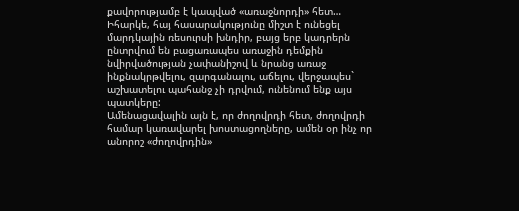քավորությամբ է կապված «առաջնորդի» հետ…
Իհարկե, հայ հասարակությունը միշտ է ունեցել մարդկային ռեսուրսի խնդիր, բայց երբ կադրերն ընտրվում են բացառապես առաջին դեմքին նվիրվածության չափանիշով և նրանց առաջ ինքնակրթվելու, զարգանալու, աճելու, վերջապես` աշխատելու պահանջ չի դրվում, ունենում ենք այս պատկերը:
Ամենացավալին այն է, որ ժողովրդի հետ, ժողովրդի համար կառավարել խոստացողները, ամեն օր ինչ որ անորոշ «ժողովրդին»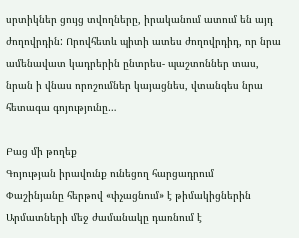սրտիկներ ցույց տվողները, իրականում ատում են այդ ժողովրդին: Որովհետև պիտի ատես ժողովրդիդ, որ նրա ամենավատ կադրերին ընտրես- պաշտոններ տաս, նրան ի վնաս որոշումներ կայացնես, վտանգես նրա հետագա գոյությունը…

Բաց մի թողեք
Գոյության իրավունք ունեցող հարցադրում
Փաշինյանը հերթով «փչացնում» է թիմակիցներին
Արմատների մեջ ժամանակը դառնում է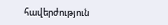հավերժություն